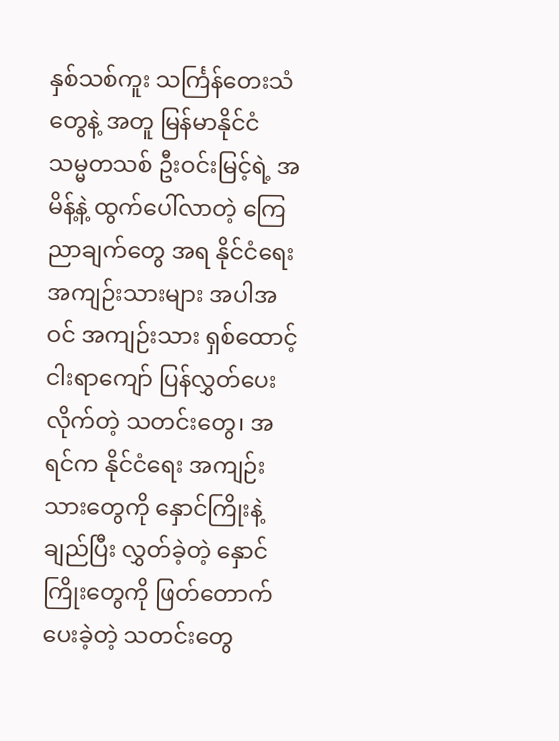နှစ်သစ်ကူး သင်္ကြန်တေးသံတွေနဲ့ အတူ မြန်မာနိုင်ငံ သမ္မတသစ် ဦးဝင်းမြင့်ရဲ့ အမိန့်နဲ့ ထွက်ပေါ်လာတဲ့ ကြေညာချက်တွေ အရ နိုင်ငံရေး အကျဉ်းသားများ အပါအဝင် အကျဉ်းသား ရှစ်ထောင့်ငါးရာကျော် ပြန်လွှတ်ပေးလိုက်တဲ့ သတင်းတွေ၊ အရင်က နိုင်ငံရေး အကျဉ်းသားတွေကို နှောင်ကြိုးနဲ့ ချည်ပြီး လွှတ်ခဲ့တဲ့ နှောင်ကြိုးတွေကို ဖြတ်တောက်ပေးခဲ့တဲ့ သတင်းတွေ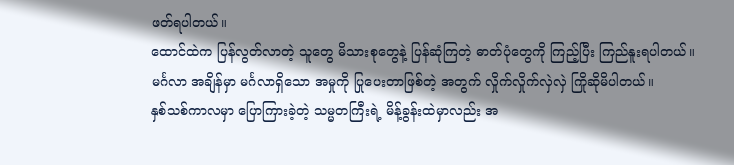ဖတ်ရပါတယ်။
ထောင်ထဲက ပြန်လွတ်လာတဲ့ သူတွေ မိသားစုတွေနဲ့ ပြန်ဆုံကြတဲ့ ဓာတ်ပုံတွေကို ကြည့်ပြီး ကြည်နူးရပါတယ်။ မင်္ဂလာ အချိန်မှာ မင်္ဂလာရှိသော အမှုကို ပြုပေးတာဖြစ်တဲ့ အတွက် လှိုက်လှိုက်လှဲလှဲ ကြိုဆိုမိပါတယ်။
နှစ်သစ်ကာလမှာ ပြောကြားခဲ့တဲ့ သမ္မတကြီးရဲ့ မိန့်ခွန်းထဲမှာလည်း အ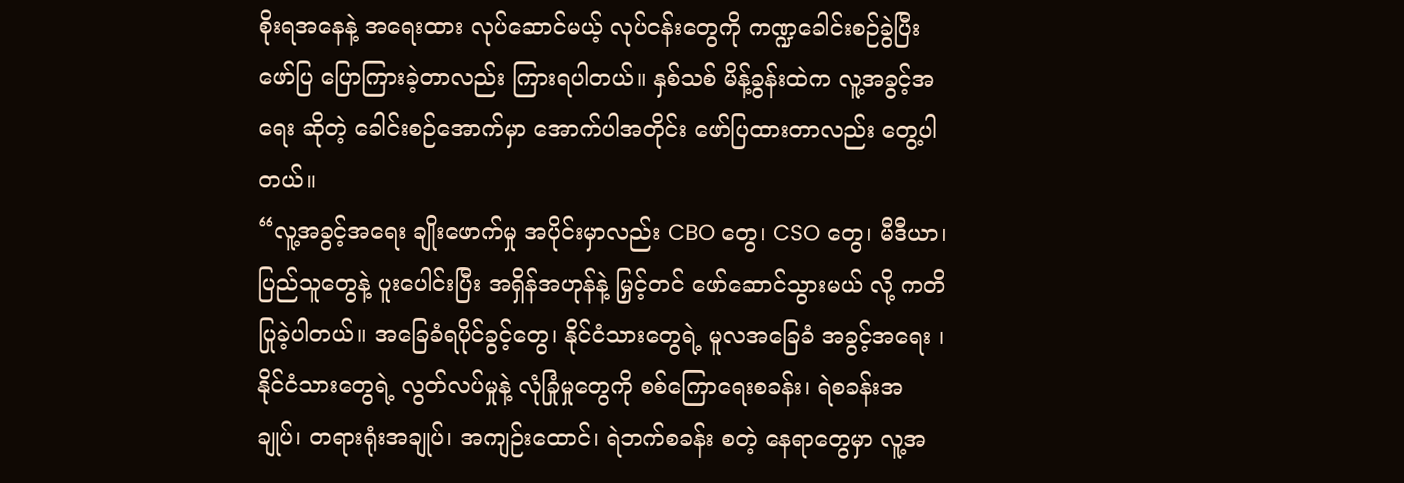စိုးရအနေနဲ့ အရေးထား လုပ်ဆောင်မယ့် လုပ်ငန်းတွေကို ကဏ္ဍခေါင်းစဉ်ခွဲပြီး ဖော်ပြ ပြောကြားခဲ့တာလည်း ကြားရပါတယ်။ နှစ်သစ် မိန့်ခွန်းထဲက လူ့အခွင့်အရေး ဆိုတဲ့ ခေါင်းစဉ်အောက်မှာ အောက်ပါအတိုင်း ဖော်ပြထားတာလည်း တွေ့ပါတယ်။
“လူ့အခွင့်အရေး ချိုးဖောက်မှု အပိုင်းမှာလည်း CBO တွေ၊ CSO တွေ၊ မီဒီယာ၊ ပြည်သူတွေနဲ့ ပူးပေါင်းပြီး အရှိန်အဟုန်နဲ့ မြှင့်တင် ဖော်ဆောင်သွားမယ် လို့ ကတိပြုခဲ့ပါတယ်။ အခြေခံရပိုင်ခွင့်တွေ၊ နိုင်ငံသားတွေရဲ့ မူလအခြေခံ အခွင့်အရေး ၊ နိုင်ငံသားတွေရဲ့ လွတ်လပ်မှုနဲ့ လုံခြုံမှုတွေကို စစ်ကြောရေးစခန်း၊ ရဲစခန်းအချုပ်၊ တရားရုံးအချုပ်၊ အကျဉ်းထောင်၊ ရဲဘက်စခန်း စတဲ့ နေရာတွေမှာ လူ့အ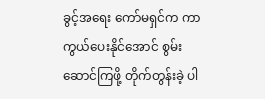ခွင့်အရေး ကော်မရှင်က ကာကွယ်ပေးနိုင်အောင် စွမ်းဆောင်ကြဖို့ တိုက်တွန်းခဲ့ ပါ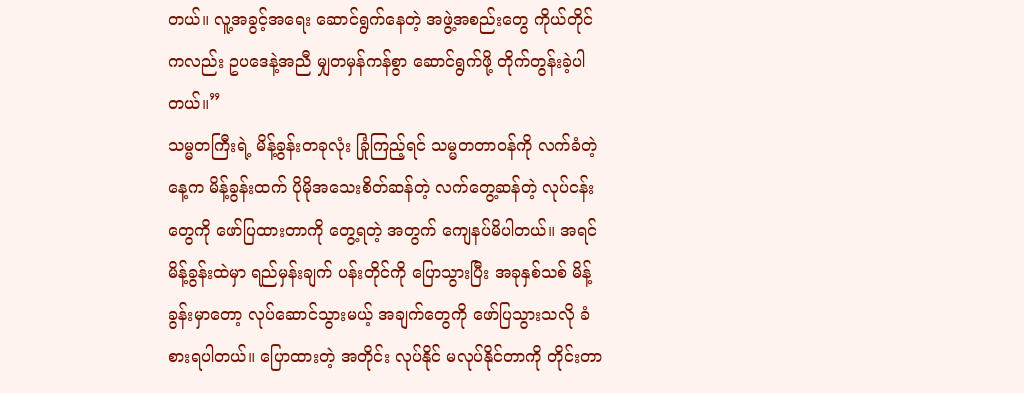တယ်။ လူ့အခွင့်အရေး ဆောင်ရွက်နေတဲ့ အဖွဲ့အစည်းတွေ ကိုယ်တိုင်ကလည်း ဥပဒေနဲ့အညီ မျှတမှန်ကန်စွာ ဆောင်ရွက်ဖို့ တိုက်တွန်းခဲ့ပါတယ်။”
သမ္မတကြီးရဲ့ မိန့်ခွန်းတခုလုံး ခြုံကြည့်ရင် သမ္မတတာဝန်ကို လက်ခံတဲ့နေ့က မိန့်ခွန်းထက် ပိုမိုအသေးစိတ်ဆန်တဲ့ လက်တွေ့ဆန်တဲ့ လုပ်ငန်းတွေကို ဖော်ပြထားတာကို တွေ့ရတဲ့ အတွက် ကျေနပ်မိပါတယ်။ အရင်မိန့်ခွန်းထဲမှာ ရည်မှန်းချက် ပန်းတိုင်ကို ပြောသွားပြီး အခုနှစ်သစ် မိန့်ခွန်းမှာတော့ လုပ်ဆောင်သွားမယ့် အချက်တွေကို ဖော်ပြသွားသလို ခံစားရပါတယ်။ ပြောထားတဲ့ အတိုင်း လုပ်နိုင် မလုပ်နိုင်တာကို တိုင်းတာ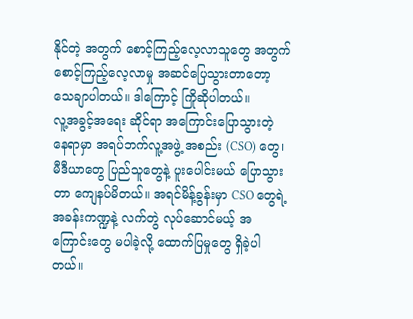နိုင်တဲ့ အတွက် စောင့်ကြည့်လေ့လာသူတွေ အတွက် စောင့်ကြည့်လေ့လာမှု အဆင်ပြေသွားတာတော့ သေချာပါတယ်။ ဒါကြောင့် ကြိုဆိုပါတယ်။
လူ့အခွင့်အရေး ဆိုင်ရာ အကြောင်းပြောသွားတဲ့ နေရာမှာ အရပ်ဘက်လူ့အဖွဲ့ အစည်း (CSO) တွေ၊ မီဒီယာတွေ ပြည်သူတွေနဲ့ ပူးပေါင်းမယ် ပြောသွားတာ ကျေနပ်မိတယ်။ အရင်မိန့်ခွန်းမှာ CSO တွေရဲ့ အခန်းကဏ္ဍနဲ့ လက်တွဲ လုပ်ဆောင်မယ့် အကြောင်းတွေ မပါခဲ့လို့ ထောက်ပြမှုတွေ ရှိခဲ့ပါတယ်။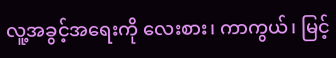လူ့အခွင့်အရေးကို လေးစား၊ ကာကွယ်၊ မြင့်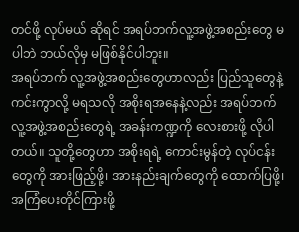တင်ဖို့ လုပ်မယ် ဆိုရင် အရပ်ဘက်လူ့အဖွဲ့အစည်းတွေ မပါဘဲ ဘယ်လိုမှ မဖြစ်နိုင်ပါဘူး။
အရပ်ဘက် လူ့အဖွဲ့အစည်းတွေဟာလည်း ပြည်သူတွေနဲ့ ကင်းကွာလို့ မရသလို အစိုးရအနေနဲ့လည်း အရပ်ဘက် လူ့အဖွဲ့အစည်းတွေရဲ့ အခန်းကဏ္ဍကို လေးစားဖို့ လိုပါတယ်။ သူတို့တွေဟာ အစိုးရရဲ့ ကောင်းမွန်တဲ့ လုပ်ငန်းတွေကို အားဖြည့်ဖို့၊ အားနည်းချက်တွေကို ထောက်ပြဖို့၊ အကြံပေးတိုင်ကြားဖို့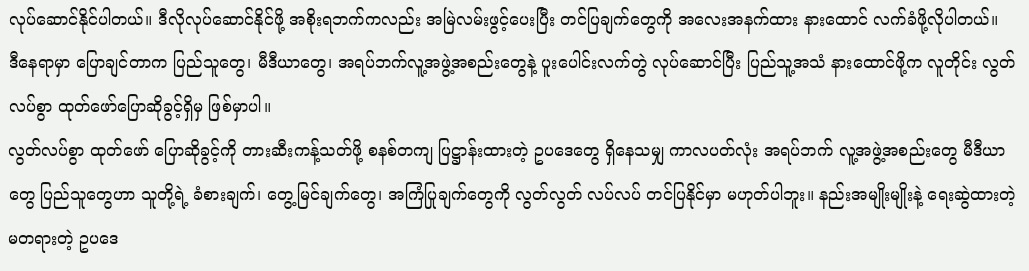လုပ်ဆောင်နိုင်ပါတယ်။ ဒီလိုလုပ်ဆောင်နိုင်ဖို့ အစိုးရဘက်ကလည်း အမြဲလမ်းဖွင့်ပေးပြီး တင်ပြချက်တွေကို အလေးအနက်ထား နားထောင် လက်ခံဖို့လိုပါတယ်။
ဒီနေရာမှာ ပြောချင်တာက ပြည်သူတွေ၊ မီဒီယာတွေ၊ အရပ်ဘက်လူ့အဖွဲ့အစည်းတွေနဲ့ ပူးပေါင်းလက်တွဲ လုပ်ဆောင်ပြီး ပြည်သူ့အသံ နားထောင်ဖို့က လူတိုင်း လွတ်လပ်စွာ ထုတ်ဖော်ပြောဆိုခွင့်ရှိမှ ဖြစ်မှာပါ။
လွတ်လပ်စွာ ထုတ်ဖော် ပြောဆိုခွင့်ကို တားဆီးကန့်သတ်ဖို့ စနစ်တကျ ပြဋ္ဌာန်းထားတဲ့ ဥပဒေတွေ ရှိနေသမျှ ကာလပတ်လုံး အရပ်ဘက် လူ့အဖွဲ့အစည်းတွေ မီဒီယာတွေ ပြည်သူတွေဟာ သူတို့ရဲ့ ခံစားချက်၊ တွေ့မြင်ချက်တွေ၊ အကြံပြုချက်တွေကို လွတ်လွတ် လပ်လပ် တင်ပြနိုင်မှာ မဟုတ်ပါဘူး။ နည်းအမျိုးမျိုးနဲ့ ရေးဆွဲထားတဲ့ မတရားတဲ့ ဥပဒေ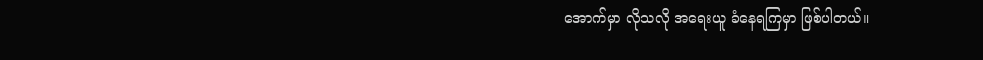အောက်မှာ လိုသလို အရေးယူ ခံနေရကြမှာ ဖြစ်ပါတယ်။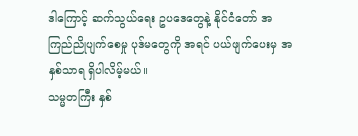ဒါကြောင့် ဆက်သွယ်ရေး ဥပဒေတွေနဲ့ နိုင်ငံတော် အကြည်ညိုပျက်စေမှု ပုဒ်မတွေကို အရင် ပယ်ဖျက်ပေးမှ အနှစ်သာရ ရှိပါလိမ့်မယ်။
သမ္မတကြီး နှစ်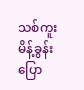သစ်ကူးမိန့်ခွန်း ပြော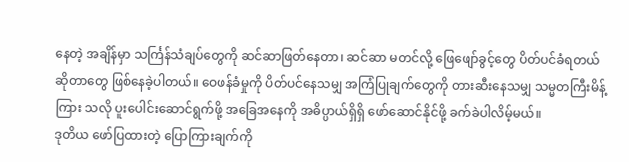နေတဲ့ အချိန်မှာ သင်္ကြန်သံချပ်တွေကို ဆင်ဆာဖြတ်နေတာ၊ ဆင်ဆာ မတင်လို့ ဖြေဖျော်ခွင့်တွေ ပိတ်ပင်ခံရတယ် ဆိုတာတွေ ဖြစ်နေခဲ့ပါတယ်။ ဝေဖန်ခံမှုကို ပိတ်ပင်နေသမျှ အကြံပြုချက်တွေကို တားဆီးနေသမျှ သမ္မတကြီးမိန့်ကြား သလို ပူးပေါင်းဆောင်ရွက်ဖို့ အခြေအနေကို အဓိပ္ပာယ်ရှိရှိ ဖော်ဆောင်နိုင်ဖို့ ခက်ခဲပါလိမ့်မယ်။
ဒုတိယ ဖော်ပြထားတဲ့ ပြောကြားချက်ကို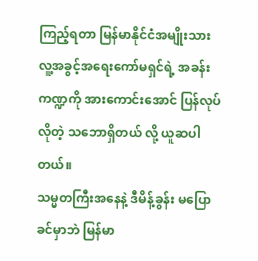ကြည့်ရတာ မြန်မာနိုင်ငံအမျိုးသား လူ့အခွင့်အရေးကော်မရှင်ရဲ့ အခန်းကဏ္ဍကို အားကောင်းအောင် ပြန်လုပ်လိုတဲ့ သဘောရှိတယ် လို့ ယူဆပါတယ်။
သမ္မတကြီးအနေနဲ့ ဒီမိန့်ခွန်း မပြောခင်မှာဘဲ မြန်မာ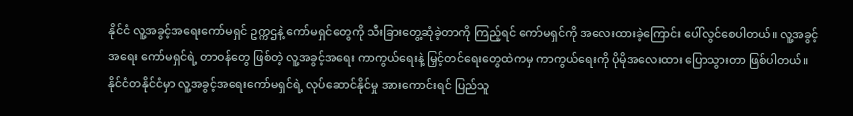နိုင်ငံ လူ့အခွင့်အရေးကော်မရှင် ဥက္ကဌနဲ့ ကော်မရှင်တွေကို သီးခြားတွေ့ဆုံခဲ့တာကို ကြည့်ရင် ကော်မရှင်ကို အလေးထားခဲ့ကြောင်း ပေါ်လွင်စေပါတယ်။ လူ့အခွင့်အရေး ကော်မရှင်ရဲ့ တာဝန်တွေ ဖြစ်တဲ့ လူ့အခွင့်အရေး ကာကွယ်ရေးနဲ့ မြှင့်တင်ရေးတွေထဲကမှ ကာကွယ်ရေးကို ပိုမိုအလေးထား ပြောသွားတာ ဖြစ်ပါတယ်။
နိုင်ငံတနိုင်ငံမှာ လူ့အခွင့်အရေးကော်မရှင်ရဲ့ လုပ်ဆောင်နိုင်မှု အားကောင်းရင် ပြည်သူ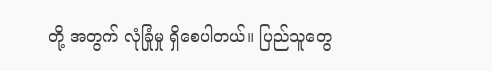တို့ အတွက် လုံခြုံမှု ရှိစေပါတယ်။ ပြည်သူတွေ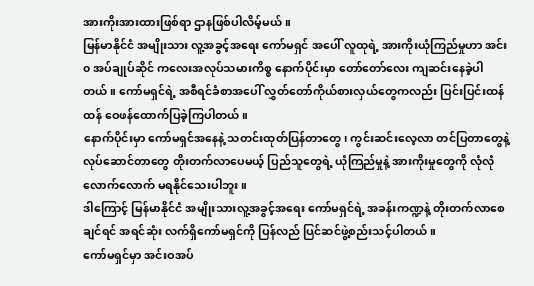အားကိုးအားထားဖြစ်ရာ ဌာနဖြစ်ပါလိမ့်မယ်။
မြန်မာနိုင်ငံ အမျိုးသား လူ့အခွင့်အရေး ကော်မရှင် အပေါ် လူထုရဲ့ အားကိုးယုံကြည်မှုဟာ အင်း၀ အပ်ချုပ်ဆိုင် ကလေးအလုပ်သမားကိစ္စ နောက်ပိုင်းမှာ တော်တော်လေး ကျဆင်းနေခဲ့ပါတယ်။ ကော်မရှင်ရဲ့ အစီရင်ခံစာအပေါ် လွှတ်တော်ကိုယ်စားလှယ်တွေကလည်း ပြင်းပြင်းထန်ထန် ဝေဖန်ထောက်ပြခဲ့ကြပါတယ်။
နောက်ပိုင်းမှာ ကော်မရှင်အနေနဲ့ သတင်းထုတ်ပြန်တာတွေ၊ ကွင်းဆင်းလေ့လာ တင်ပြတာတွေနဲ့ လုပ်ဆောင်တာတွေ တိုးတက်လာပေမယ့် ပြည်သူတွေရဲ့ ယုံကြည်မှုနဲ့ အားကိုးမှုတွေကို လုံလုံလောက်လောက် မရနိုင်သေးပါဘူး။
ဒါကြောင့် မြန်မာနိုင်ငံ အမျိုးသားလူ့အခွင့်အရေး ကော်မရှင်ရဲ့ အခန်းကဏ္ဍနဲ့ တိုးတက်လာစေချင်ရင် အရင်ဆုံး လက်ရှိကော်မရှင်ကို ပြန်လည် ပြင်ဆင်ဖွဲ့စည်းသင့်ပါတယ်။
ကော်မရှင်မှာ အင်းဝအပ်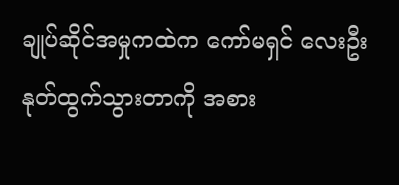ချုပ်ဆိုင်အမှုကထဲက ကော်မရှင် လေးဦး နုတ်ထွက်သွားတာကို အစား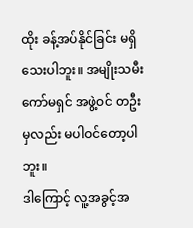ထိုး ခန့်အပ်နိုင်ခြင်း မရှိသေးပါဘူး။ အမျိုးသမီးကော်မရှင် အဖွဲ့ဝင် တဦးမှလည်း မပါဝင်တော့ပါဘူး။
ဒါကြောင့် လူ့အခွင့်အ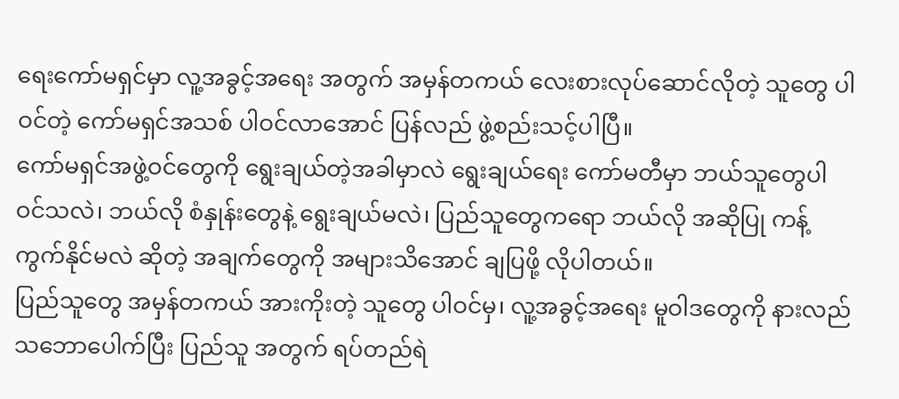ရေးကော်မရှင်မှာ လူ့အခွင့်အရေး အတွက် အမှန်တကယ် လေးစားလုပ်ဆောင်လိုတဲ့ သူတွေ ပါဝင်တဲ့ ကော်မရှင်အသစ် ပါဝင်လာအောင် ပြန်လည် ဖွဲ့စည်းသင့်ပါပြီ။
ကော်မရှင်အဖွဲ့ဝင်တွေကို ရွေးချယ်တဲ့အခါမှာလဲ ရွေးချယ်ရေး ကော်မတီမှာ ဘယ်သူတွေပါဝင်သလဲ၊ ဘယ်လို စံနှုန်းတွေနဲ့ ရွေးချယ်မလဲ၊ ပြည်သူတွေကရော ဘယ်လို အဆိုပြု ကန့်ကွက်နိုင်မလဲ ဆိုတဲ့ အချက်တွေကို အများသိအောင် ချပြဖို့ လိုပါတယ်။
ပြည်သူတွေ အမှန်တကယ် အားကိုးတဲ့ သူတွေ ပါဝင်မှ၊ လူ့အခွင့်အရေး မူဝါဒတွေကို နားလည် သဘောပေါက်ပြီး ပြည်သူ အတွက် ရပ်တည်ရဲ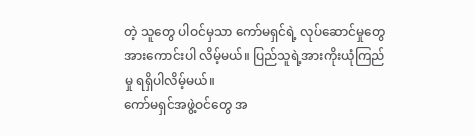တဲ့ သူတွေ ပါဝင်မှသာ ကော်မရှင်ရဲ့ လုပ်ဆောင်မှုတွေ အားကောင်းပါ လိမ့်မယ်။ ပြည်သူရဲ့အားကိုးယုံကြည်မှု ရရှိပါလိမ့်မယ်။
ကော်မရှင်အဖွဲ့ဝင်တွေ အ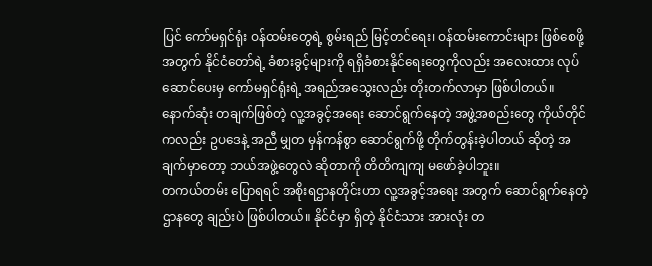ပြင် ကော်မရှင်ရုံး ဝန်ထမ်းတွေရဲ့ စွမ်းရည် မြင့်တင်ရေး၊ ဝန်ထမ်းကောင်းများ ဖြစ်စေဖို့ အတွက် နိုင်ငံတော်ရဲ့ ခံစားခွင့်များကို ရရှိခံစားနိုင်ရေးတွေကိုလည်း အလေးထား လုပ်ဆောင်ပေးမှ ကော်မရှင်ရုံးရဲ့ အရည်အသွေးလည်း တိုးတက်လာမှာ ဖြစ်ပါတယ်။
နောက်ဆုံး တချက်ဖြစ်တဲ့ လူ့အခွင့်အရေး ဆောင်ရွက်နေတဲ့ အဖွဲ့အစည်းတွေ ကိုယ်တိုင်ကလည်း ဥပဒေနဲ့ အညီ မျှတ မှန်ကန်စွာ ဆောင်ရွက်ဖို့ တိုက်တွန်းခဲ့ပါတယ် ဆိုတဲ့ အချက်မှာတော့ ဘယ်အဖွဲ့တွေလဲ ဆိုတာကို တိတိကျကျ မဖော်ခဲ့ပါဘူး။
တကယ်တမ်း ပြောရရင် အစိုးရဌာနတိုင်းဟာ လူ့အခွင့်အရေး အတွက် ဆောင်ရွက်နေတဲ့ ဌာနတွေ ချည်းပဲ ဖြစ်ပါတယ်။ နိုင်ငံမှာ ရှိတဲ့ နိုင်ငံသား အားလုံး တ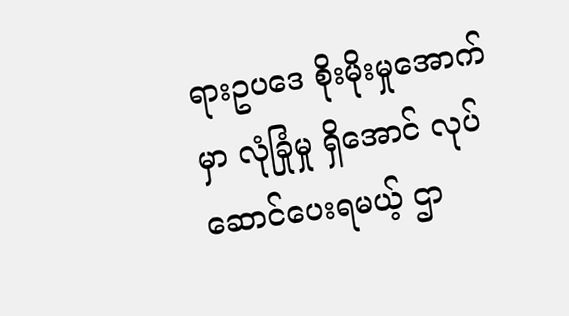ရားဥပဒေ စိုးမိုးမှုအောက်မှာ လုံခြုံမှု ရှိအောင် လုပ်ဆောင်ပေးရမယ့် ဌာ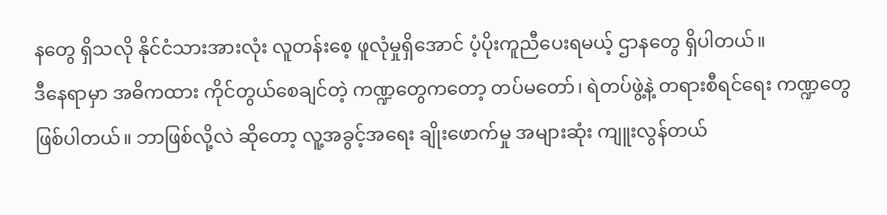နတွေ ရှိသလို နိုင်ငံသားအားလုံး လူတန်းစေ့ ဖူလုံမှုရှိအောင် ပံ့ပိုးကူညီပေးရမယ့် ဌာနတွေ ရှိပါတယ်။
ဒီနေရာမှာ အဓိကထား ကိုင်တွယ်စေချင်တဲ့ ကဏ္ဍတွေကတော့ တပ်မတော်၊ ရဲတပ်ဖွဲ့နဲ့ တရားစီရင်ရေး ကဏ္ဍတွေ ဖြစ်ပါတယ်။ ဘာဖြစ်လို့လဲ ဆိုတော့ လူ့အခွင့်အရေး ချိုးဖောက်မှု အများဆုံး ကျူးလွန်တယ်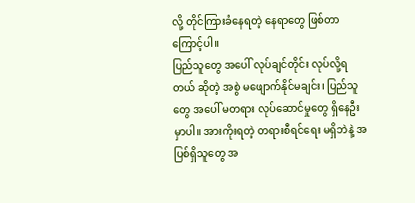လို့ တိုင်ကြားခံနေရတဲ့ နေရာတွေ ဖြစ်တာကြောင့်ပါ။
ပြည်သူတွေ အပေါ် လုပ်ချင်တိုင်း လုပ်လို့ရတယ် ဆိုတဲ့ အစွဲ မဖျောက်နိုင်မချင်း၊ ပြည်သူတွေ အပေါ် မတရား လုပ်ဆောင်မှုတွေ ရှိနေဦးမှာပါ။ အားကိုးရတဲ့ တရားစီရင်ရေး မရှိဘဲနဲ့ အပြစ်ရှိသူတွေ အ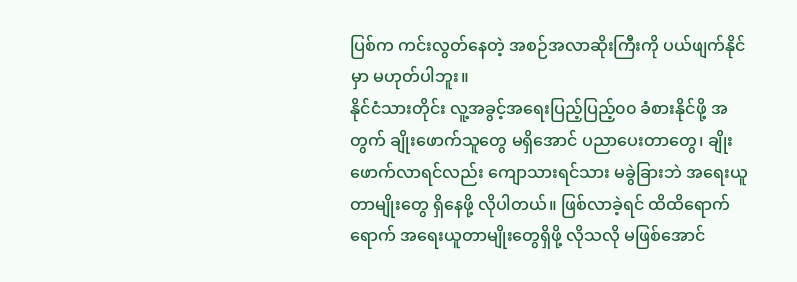ပြစ်က ကင်းလွတ်နေတဲ့ အစဉ်အလာဆိုးကြီးကို ပယ်ဖျက်နိုင်မှာ မဟုတ်ပါဘူး။
နိုင်ငံသားတိုင်း လူ့အခွင့်အရေးပြည့်ပြည့်၀၀ ခံစားနိုင်ဖို့ အတွက် ချိုးဖောက်သူတွေ မရှိအောင် ပညာပေးတာတွေ၊ ချိုးဖောက်လာရင်လည်း ကျောသားရင်သား မခွဲခြားဘဲ အရေးယူတာမျိုးတွေ ရှိနေဖို့ လိုပါတယ်။ ဖြစ်လာခဲ့ရင် ထိထိရောက်ရောက် အရေးယူတာမျိုးတွေရှိဖို့ လိုသလို မဖြစ်အောင်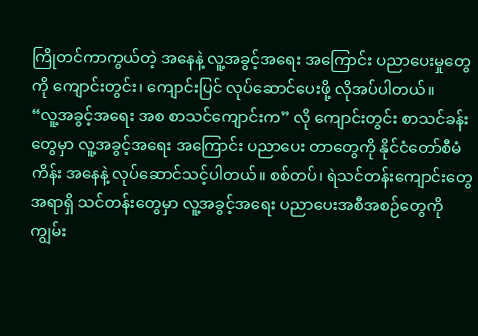ကြိုတင်ကာကွယ်တဲ့ အနေနဲ့ လူ့အခွင့်အရေး အကြောင်း ပညာပေးမှုတွေကို ကျောင်းတွင်း၊ ကျောင်းပြင် လုပ်ဆောင်ပေးဖို့ လိုအပ်ပါတယ်။
“လူ့အခွင့်အရေး အစ စာသင်ကျောင်းက” လို ကျောင်းတွင်း စာသင်ခန်းတွေမှာ လူ့အခွင့်အရေး အကြောင်း ပညာပေး တာတွေကို နိုင်ငံတော်စီမံကိန်း အနေနဲ့ လုပ်ဆောင်သင့်ပါတယ်။ စစ်တပ်၊ ရဲသင်တန်းကျောင်းတွေ အရာရှိ သင်တန်းတွေမှာ လူ့အခွင့်အရေး ပညာပေးအစီအစဉ်တွေကို ကျွမ်း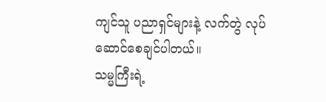ကျင်သူ ပညာရှင်များနဲ့ လက်တွဲ လုပ်ဆောင်စေချင်ပါတယ်။
သမ္မကြီးရဲ့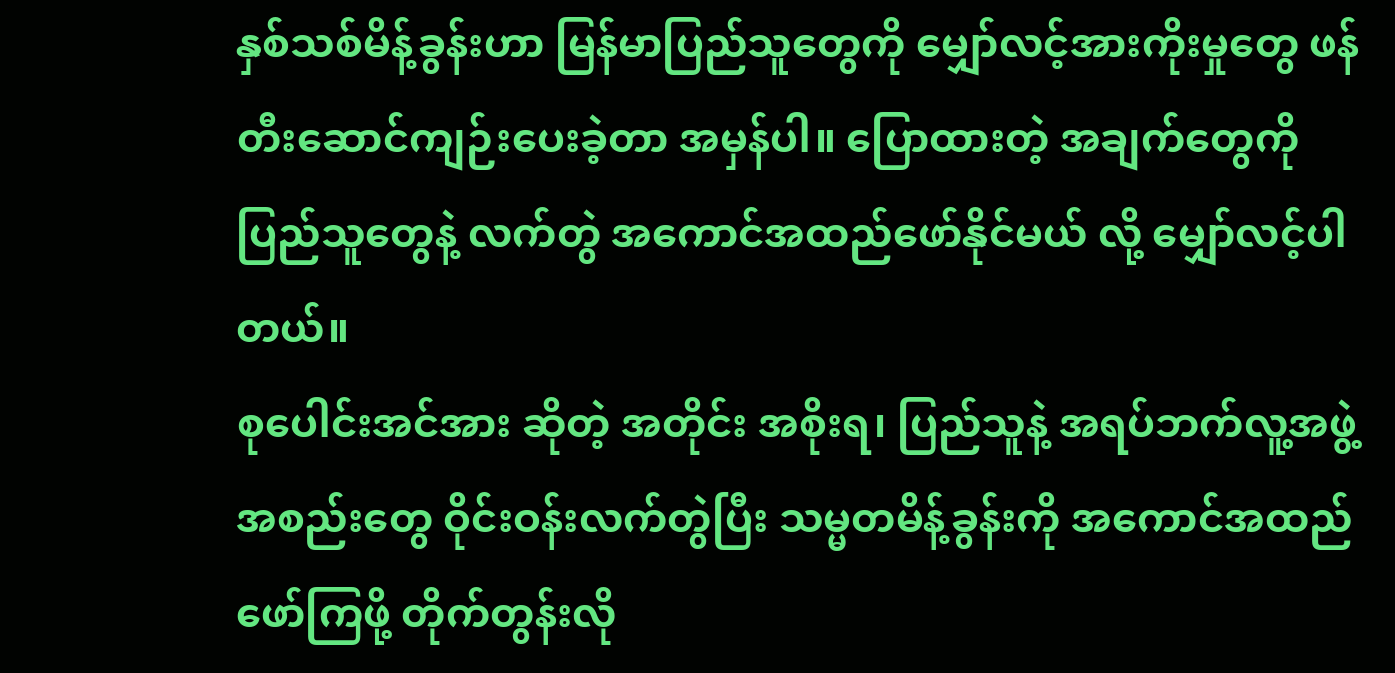နှစ်သစ်မိန့်ခွန်းဟာ မြန်မာပြည်သူတွေကို မျှော်လင့်အားကိုးမှုတွေ ဖန်တီးဆောင်ကျဉ်းပေးခဲ့တာ အမှန်ပါ။ ပြောထားတဲ့ အချက်တွေကို ပြည်သူတွေနဲ့ လက်တွဲ အကောင်အထည်ဖော်နိုင်မယ် လို့ မျှော်လင့်ပါတယ်။
စုပေါင်းအင်အား ဆိုတဲ့ အတိုင်း အစိုးရ၊ ပြည်သူနဲ့ အရပ်ဘက်လူ့အဖွဲ့အစည်းတွေ ဝိုင်းဝန်းလက်တွဲပြီး သမ္မတမိန့်ခွန်းကို အကောင်အထည် ဖော်ကြဖို့ တိုက်တွန်းလို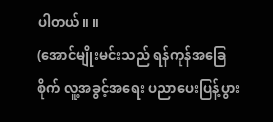ပါတယ်။ ။
(အောင်မျိုးမင်းသည် ရန်ကုန်အခြေစိုက် လူ့အခွင့်အရေး ပညာပေးပြန့်ပွား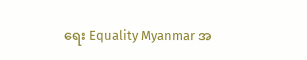ရေး Equality Myanmar အ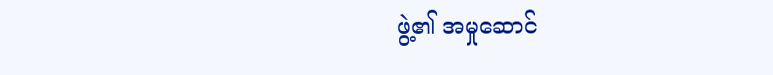ဖွဲ့၏ အမှုဆောင်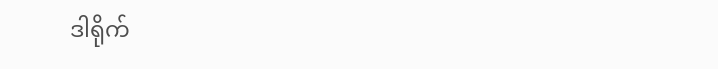ဒါရိုက်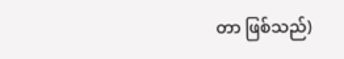တာ ဖြစ်သည်)